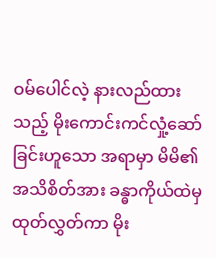ဝမ်ပေါင်လဲ့ နားလည်ထားသည့် မိုးကောင်းကင်လှုံ့ဆော်ခြင်းဟူသော အရာမှာ မိမိ၏ အသိစိတ်အား ခန္ဓာကိုယ်ထဲမှ ထုတ်လွှတ်ကာ မိုး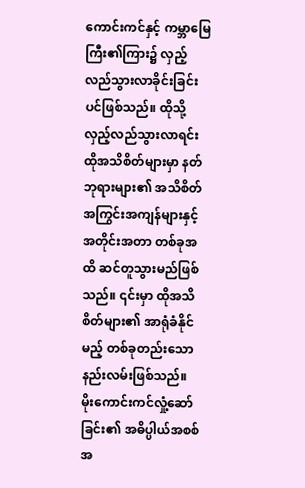ကောင်းကင်နှင့် ကမ္ဘာမြေကြီး၏ကြား၌ လှည့်လည်သွားလာခိုင်းခြင်းပင်ဖြစ်သည်။ ထိုသို့လှည့်လည်သွားလာရင်း ထိုအသိစိတ်များမှာ နတ်ဘုရားများ၏ အသိစိတ် အကြွင်းအကျန်များနှင့် အတိုင်းအတာ တစ်ခုအထိ ဆင်တူသွားမည်ဖြစ်သည်။ ၎င်းမှာ ထိုအသိစိတ်များ၏ အာရုံခံနိုင်မည့် တစ်ခုတည်းသော နည်းလမ်းဖြစ်သည်။
မိုးကောင်းကင်လှုံ့ဆော်ခြင်း၏ အဓိပ္ပါယ်အစစ်အ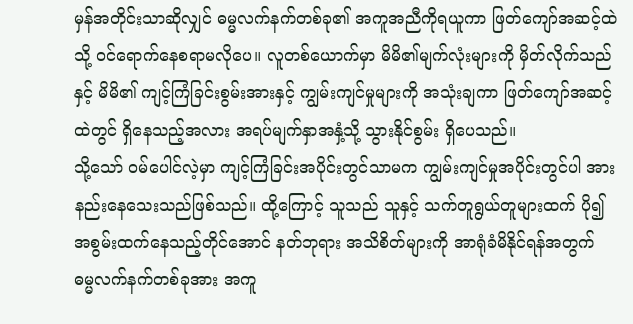မှန်အတိုင်းသာဆိုလျှင် ဓမ္မလက်နက်တစ်ခု၏ အကူအညီကိုရယူကာ ဖြတ်ကျော်အဆင့်ထဲသို့ ဝင်ရောက်နေစရာမလိုပေ။ လူတစ်ယောက်မှာ မိမိ၏မျက်လုံးများကို မှိတ်လိုက်သည်နှင့် မိမိ၏ ကျင့်ကြံခြင်းစွမ်းအားနှင့် ကျွမ်းကျင်မှုများကို အသုံးချကာ ဖြတ်ကျော်အဆင့်ထဲတွင် ရှိနေသည့်အလား အရပ်မျက်နှာအနှံ့သို့ သွားနိုင်စွမ်း ရှိပေသည်။
သို့သော် ဝမ်ပေါင်လဲ့မှာ ကျင့်ကြံခြင်းအပိုင်းတွင်သာမက ကျွမ်းကျင်မှုအပိုင်းတွင်ပါ အားနည်းနေသေးသည်ဖြစ်သည်။ ထို့ကြောင့် သူသည် သူနှင့် သက်တူရွယ်တူများထက် ပို၍အစွမ်းထက်နေသည့်တိုင်အောင် နတ်ဘုရား အသိစိတ်များကို အာရုံခံမိနိုင်ရန်အတွက် ဓမ္မလက်နက်တစ်ခုအား အကူ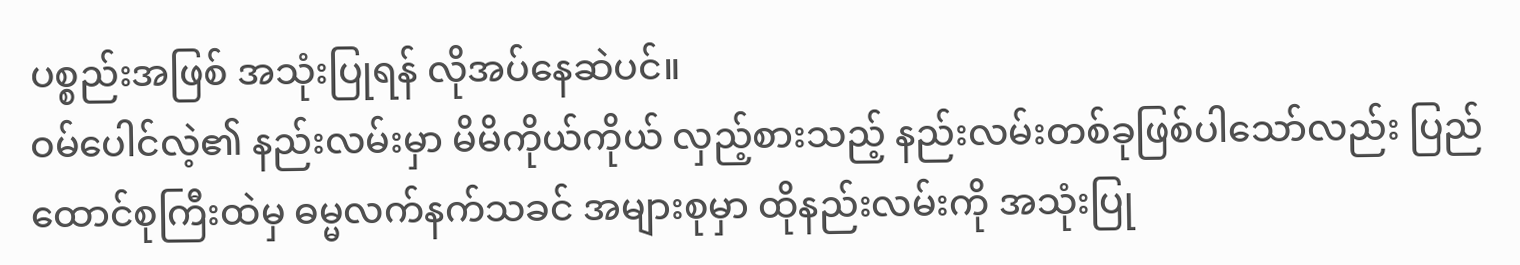ပစ္စည်းအဖြစ် အသုံးပြုရန် လိုအပ်နေဆဲပင်။
ဝမ်ပေါင်လဲ့၏ နည်းလမ်းမှာ မိမိကိုယ်ကိုယ် လှည့်စားသည့် နည်းလမ်းတစ်ခုဖြစ်ပါသော်လည်း ပြည်ထောင်စုကြီးထဲမှ ဓမ္မလက်နက်သခင် အများစုမှာ ထိုနည်းလမ်းကို အသုံးပြု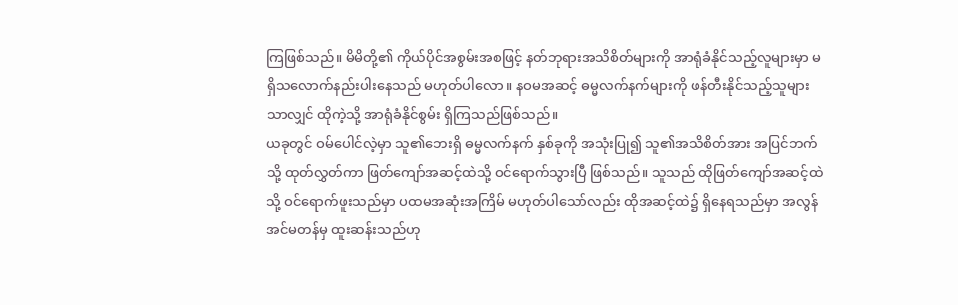ကြဖြစ်သည်။ မိမိတို့၏ ကိုယ်ပိုင်အစွမ်းအစဖြင့် နတ်ဘုရားအသိစိတ်များကို အာရုံခံနိုင်သည့်လူများမှာ မရှိသလောက်နည်းပါးနေသည် မဟုတ်ပါလော။ နဝမအဆင့် ဓမ္မလက်နက်များကို ဖန်တီးနိုင်သည့်သူများသာလျှင် ထိုကဲ့သို့ အာရုံခံနိုင်စွမ်း ရှိကြသည်ဖြစ်သည်။
ယခုတွင် ဝမ်ပေါင်လဲ့မှာ သူ၏ဘေးရှိ ဓမ္မလက်နက် နှစ်ခုကို အသုံးပြု၍ သူ၏အသိစိတ်အား အပြင်ဘက်သို့ ထုတ်လွှတ်ကာ ဖြတ်ကျော်အဆင့်ထဲသို့ ဝင်ရောက်သွားပြီ ဖြစ်သည်။ သူသည် ထိုဖြတ်ကျော်အဆင့်ထဲသို့ ဝင်ရောက်ဖူးသည်မှာ ပထမအဆုံးအကြိမ် မဟုတ်ပါသော်လည်း ထိုအဆင့်ထဲ၌ ရှိနေရသည်မှာ အလွန်အင်မတန်မှ ထူးဆန်းသည်ဟု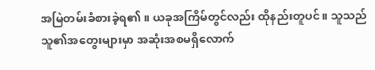အမြဲတမ်းခံစားခဲ့ရ၏။ ယခုအကြိမ်တွင်လည်း ထိုနည်းတူပင်။ သူသည် သူ၏အတွေးများမှာ အဆုံးအစမရှိလောက်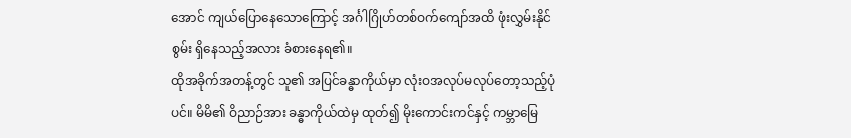အောင် ကျယ်ပြောနေသောကြောင့် အင်္ဂါဂြိုဟ်တစ်ဝက်ကျော်အထိ ဖုံးလွှမ်းနိုင်စွမ်း ရှိနေသည့်အလား ခံစားနေရ၏။
ထိုအခိုက်အတန့်တွင် သူ၏ အပြင်ခန္ဓာကိုယ်မှာ လုံးဝအလုပ်မလုပ်တော့သည့်ပုံပင်။ မိမိ၏ ဝိညာဉ်အား ခန္ဓာကိုယ်ထဲမှ ထုတ်၍ မိုးကောင်းကင်နှင့် ကမ္ဘာမြေ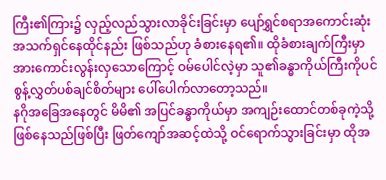ကြီး၏ကြား၌ လှည့်လည်သွားလာခိုင်းခြင်းမှာ ပျော်ရွှင်စရာအကောင်းဆုံး အသက်ရှင်နေထိုင်နည်း ဖြစ်သည်ဟု ခံစားနေရ၏။ ထိုခံစားချက်ကြီးမှာ အားကောင်းလွန်းလှသောကြောင့် ဝမ်ပေါင်လဲ့မှာ သူ၏ခန္ဓာကိုယ်ကြီးကိုပင် စွန့်လွှတ်ပစ်ချင်စိတ်များ ပေါ်ပေါက်လာတော့သည်။
နဂိုအခြေအနေတွင် မိမိ၏ အပြင်ခန္ဓာကိုယ်မှာ အကျဉ်းထောင်တစ်ခုကဲ့သို့ ဖြစ်နေသည်ဖြစ်ပြီး ဖြတ်ကျော်အဆင့်ထဲသို့ ဝင်ရောက်သွားခြင်းမှာ ထိုအ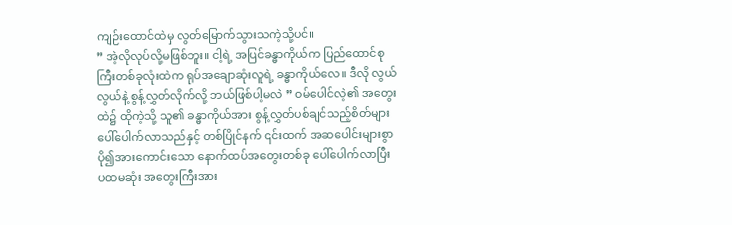ကျဉ်းထောင်ထဲမှ လွတ်မြောက်သွားသကဲ့သို့ပင်။
” အဲ့လိုလုပ်လို့မဖြစ်ဘူး။ ငါ့ရဲ့ အပြင်ခန္ဓာကိုယ်က ပြည်ထောင်စုကြီးတစ်ခုလုံးထဲက ရုပ်အချောဆုံးလူရဲ့ ခန္ဓာကိုယ်လေ။ ဒီလို လွယ်လွယ်နဲ့ စွန့်လွှတ်လိုက်လို့ ဘယ်ဖြစ်ပါ့မလဲ ” ဝမ်ပေါင်လဲ့၏ အတွေးထဲ၌ ထိုကဲ့သို့ သူ၏ ခန္ဓာကိုယ်အား စွန့်လွှတ်ပစ်ချင်သည့်စိတ်များ ပေါ်ပေါက်လာသည်နှင့် တစ်ပြိုင်နက် ၎င်းထက် အဆပေါင်းများစွာ ပို၍အားကောင်းသော နောက်ထပ်အတွေးတစ်ခု ပေါ်ပေါက်လာပြီး ပထမဆုံး အတွေးကြီးအား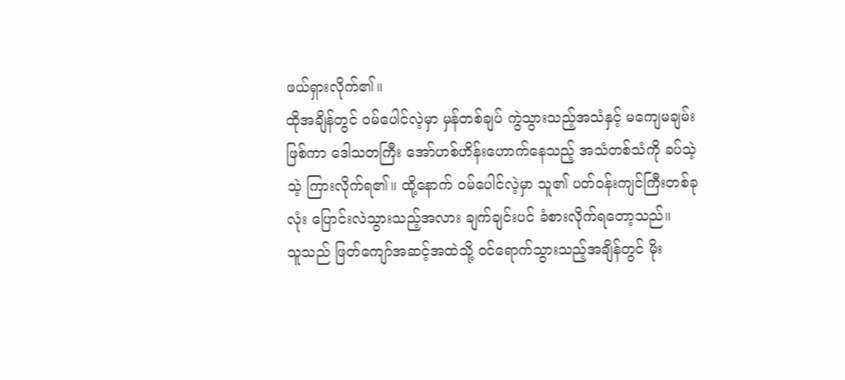ဖယ်ရှားလိုက်၏။
ထိုအချိန်တွင် ဝမ်ပေါင်လဲ့မှာ မှန်တစ်ချပ် ကွဲသွားသည့်အသံနှင့် မကျေမချမ်းဖြစ်ကာ ဒေါသတကြီး အော်ဟစ်ဟိန်းဟောက်နေသည့် အသံတစ်သံကို ခပ်သဲ့သဲ့ ကြားလိုက်ရ၏။ ထို့နောက် ဝမ်ပေါင်လဲ့မှာ သူ၏ ပတ်ဝန်းကျင်ကြီးတစ်ခုလုံး ပြောင်းလဲသွားသည့်အလား ချက်ချင်းပင် ခံစားလိုက်ရတော့သည်။
သူသည် ဖြတ်ကျော်အဆင့်အထဲသို့ ဝင်ရောက်သွားသည့်အချိန်တွင် မိုး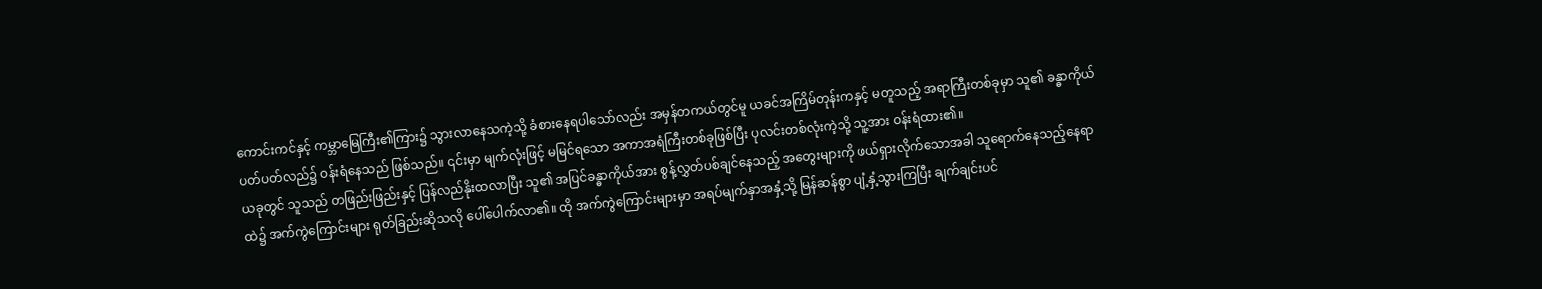ကောင်းကင်နှင့် ကမ္ဘာမြေကြီး၏ကြား၌ သွားလာနေသကဲ့သို့ ခံစားနေရပါသော်လည်း အမှန်တကယ်တွင်မူ ယခင်အကြိမ်တုန်းကနှင့် မတူသည့် အရာကြီးတစ်ခုမှာ သူ၏ ခန္ဓာကိုယ်ပတ်ပတ်လည်၌ ဝန်းရံနေသည် ဖြစ်သည်။ ၎င်းမှာ မျက်လုံးဖြင့် မမြင်ရသော အကာအရံကြီးတစ်ခုဖြစ်ပြီး ပုလင်းတစ်လုံးကဲ့သို့ သူ့အား ဝန်းရံထား၏။
ယခုတွင် သူသည် တဖြည်းဖြည်းနှင့် ပြန်လည်နိုးထလာပြီး သူ၏ အပြင်ခန္ဓာကိုယ်အား စွန့်လွှတ်ပစ်ချင်နေသည့် အတွေးများကို ဖယ်ရှားလိုက်သောအခါ သူရောက်နေသည့်နေရာထဲ၌ အက်ကွဲကြောင်းများ ရုတ်ခြည်းဆိုသလို ပေါ်ပေါက်လာ၏။ ထို အက်ကွဲကြောင်းများမှာ အရပ်မျက်နှာအနှံ့သို့ မြန်ဆန်စွာ ပျံ့နှံ့သွားကြပြီး ချက်ချင်းပင်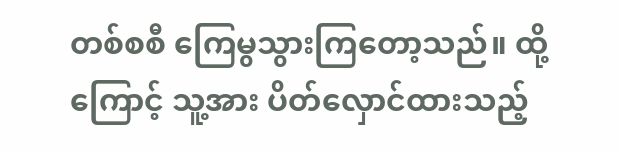တစ်စစီ ကြေမွသွားကြတော့သည်။ ထို့ကြောင့် သူ့အား ပိတ်လှောင်ထားသည့်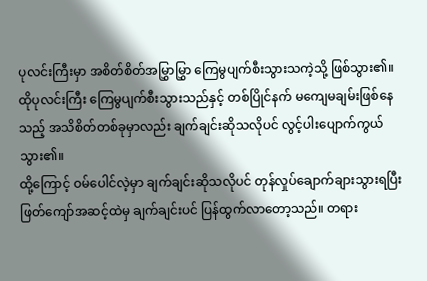ပုလင်းကြီးမှာ အစိတ်စိတ်အမြွှာမြွှာ ကြေမွပျက်စီးသွားသကဲ့သို့ ဖြစ်သွား၏။
ထိုပုလင်းကြီး ကြေမွပျက်စီးသွားသည်နှင့် တစ်ပြိုင်နက် မကျေမချမ်းဖြစ်နေသည့် အသိစိတ်တစ်ခုမှာလည်း ချက်ချင်းဆိုသလိုပင် လွင့်ပါးပျောက်ကွယ်သွား၏။
ထို့ကြောင့် ဝမ်ပေါင်လဲ့မှာ ချက်ချင်းဆိုသလိုပင် တုန်လှုပ်ချောက်ချားသွားရပြီး ဖြတ်ကျော်အဆင့်ထဲမှ ချက်ချင်းပင် ပြန်ထွက်လာတော့သည်။ တရား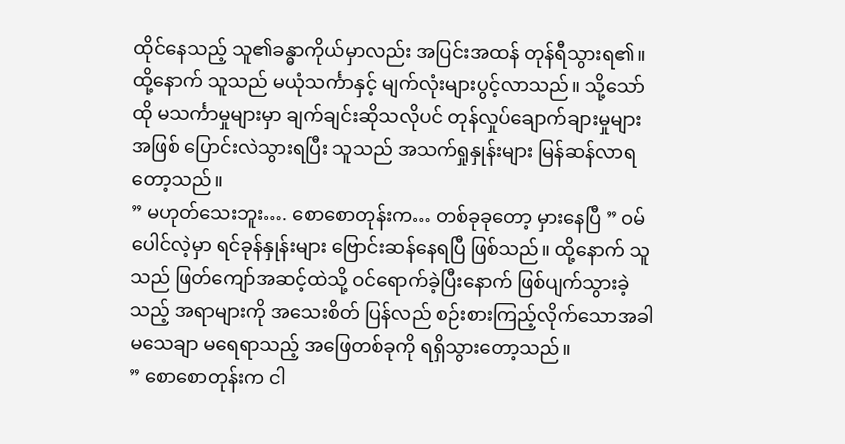ထိုင်နေသည့် သူ၏ခန္ဓာကိုယ်မှာလည်း အပြင်းအထန် တုန်ရီသွားရ၏။ ထို့နောက် သူသည် မယုံသင်္ကာနှင့် မျက်လုံးများပွင့်လာသည်။ သို့သော် ထို မသင်္ကာမှုများမှာ ချက်ချင်းဆိုသလိုပင် တုန်လှုပ်ချောက်ချားမှုများအဖြစ် ပြောင်းလဲသွားရပြီး သူသည် အသက်ရှုနှုန်းများ မြန်ဆန်လာရတော့သည်။
” မဟုတ်သေးဘူး…. စောစောတုန်းက… တစ်ခုခုတော့ မှားနေပြီ ” ဝမ်ပေါင်လဲ့မှာ ရင်ခုန်နှုန်းများ ဗြောင်းဆန်နေရပြီ ဖြစ်သည်။ ထို့နောက် သူသည် ဖြတ်ကျော်အဆင့်ထဲသို့ ဝင်ရောက်ခဲ့ပြီးနောက် ဖြစ်ပျက်သွားခဲ့သည့် အရာများကို အသေးစိတ် ပြန်လည် စဉ်းစားကြည့်လိုက်သောအခါ မသေချာ မရေရာသည့် အဖြေတစ်ခုကို ရရှိသွားတော့သည်။
” စောစောတုန်းက ငါ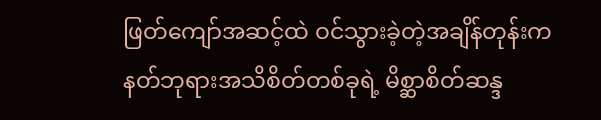ဖြတ်ကျော်အဆင့်ထဲ ဝင်သွားခဲ့တဲ့အချိန်တုန်းက နတ်ဘုရားအသိစိတ်တစ်ခုရဲ့ မိစ္ဆာစိတ်ဆန္ဒ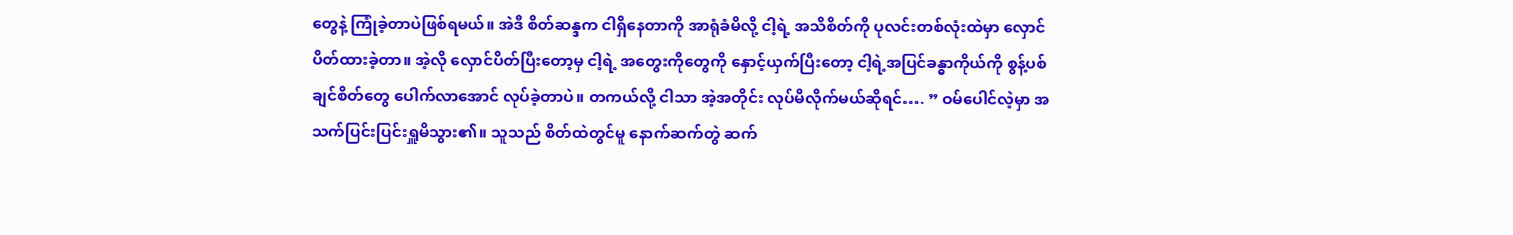တွေနဲ့ ကြုံခဲ့တာပဲဖြစ်ရမယ်။ အဲဒီ စိတ်ဆန္ဒက ငါရှိနေတာကို အာရုံခံမိလို့ ငါ့ရဲ့ အသိစိတ်ကို ပုလင်းတစ်လုံးထဲမှာ လှောင်ပိတ်ထားခဲ့တာ။ အဲ့လို လှောင်ပိတ်ပြီးတော့မှ ငါ့ရဲ့ အတွေးကိုတွေကို နှောင့်ယှက်ပြီးတော့ ငါ့ရဲ့အပြင်ခန္ဓာကိုယ်ကို စွန့်ပစ်ချင်စိတ်တွေ ပေါက်လာအောင် လုပ်ခဲ့တာပဲ။ တကယ်လို့ ငါသာ အဲ့အတိုင်း လုပ်မိလိုက်မယ်ဆိုရင်…. ” ဝမ်ပေါင်လဲ့မှာ အသက်ပြင်းပြင်းရှူမိသွား၏။ သူသည် စိတ်ထဲတွင်မူ နောက်ဆက်တွဲ ဆက်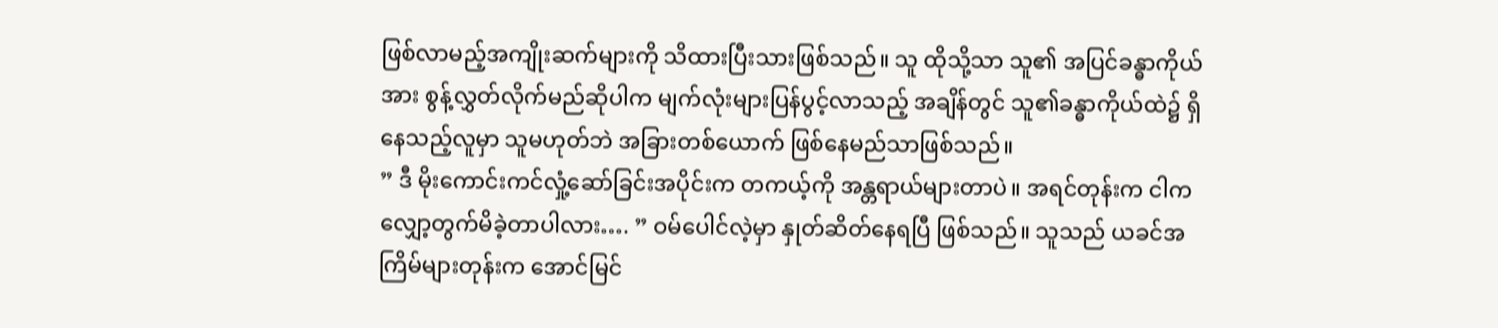ဖြစ်လာမည့်အကျိုးဆက်များကို သိထားပြီးသားဖြစ်သည်။ သူ ထိုသို့သာ သူ၏ အပြင်ခန္ဓာကိုယ်အား စွန့်လွှတ်လိုက်မည်ဆိုပါက မျက်လုံးများပြန်ပွင့်လာသည့် အချိန်တွင် သူ၏ခန္ဓာကိုယ်ထဲ၌ ရှိနေသည့်လူမှာ သူမဟုတ်ဘဲ အခြားတစ်ယောက် ဖြစ်နေမည်သာဖြစ်သည်။
” ဒီ မိုးကောင်းကင်လှုံ့ဆော်ခြင်းအပိုင်းက တကယ့်ကို အန္တရာယ်များတာပဲ။ အရင်တုန်းက ငါက လျှော့တွက်မိခဲ့တာပါလား…. ” ဝမ်ပေါင်လဲ့မှာ နှုတ်ဆိတ်နေရပြီ ဖြစ်သည်။ သူသည် ယခင်အကြိမ်များတုန်းက အောင်မြင်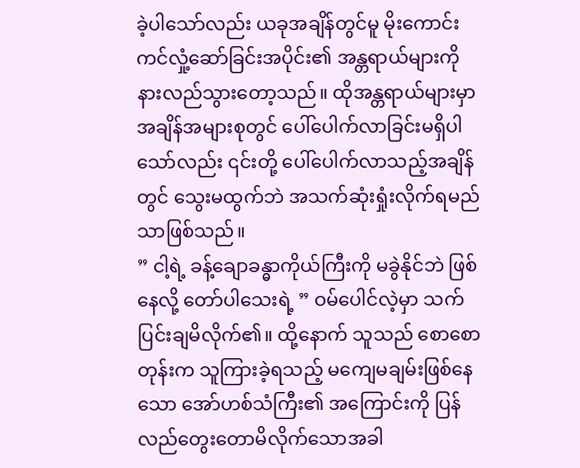ခဲ့ပါသော်လည်း ယခုအချိန်တွင်မူ မိုးကောင်းကင်လှုံ့ဆော်ခြင်းအပိုင်း၏ အန္တရာယ်များကို နားလည်သွားတော့သည်။ ထိုအန္တရာယ်များမှာ အချိန်အများစုတွင် ပေါ်ပေါက်လာခြင်းမရှိပါသော်လည်း ၎င်းတို့ ပေါ်ပေါက်လာသည့်အချိန်တွင် သွေးမထွက်ဘဲ အသက်ဆုံးရှုံးလိုက်ရမည်သာဖြစ်သည်။
” ငါ့ရဲ့ ခန့်ချောခန္ဓာကိုယ်ကြီးကို မခွဲနိုင်ဘဲ ဖြစ်နေလို့ တော်ပါသေးရဲ့ ” ဝမ်ပေါင်လဲ့မှာ သက်ပြင်းချမိလိုက်၏။ ထို့နောက် သူသည် စောစောတုန်းက သူကြားခဲ့ရသည့် မကျေမချမ်းဖြစ်နေသော အော်ဟစ်သံကြီး၏ အကြောင်းကို ပြန်လည်တွေးတောမိလိုက်သောအခါ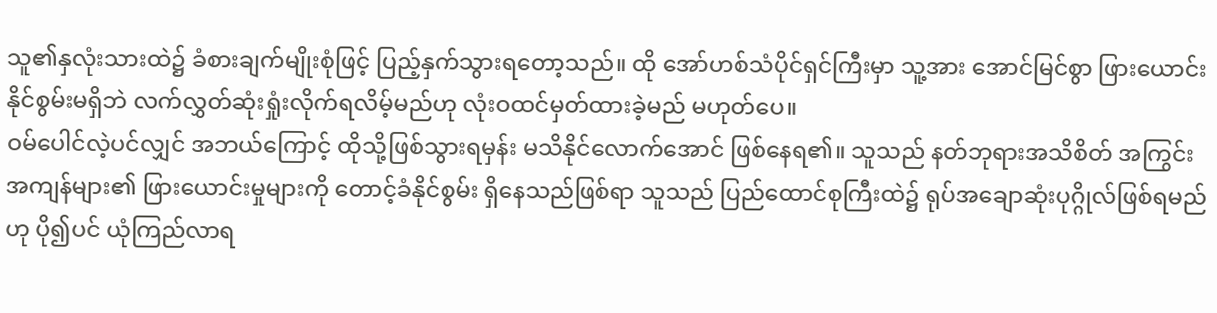သူ၏နှလုံးသားထဲ၌ ခံစားချက်မျိုးစုံဖြင့် ပြည့်နှက်သွားရတော့သည်။ ထို အော်ဟစ်သံပိုင်ရှင်ကြီးမှာ သူ့အား အောင်မြင်စွာ ဖြားယောင်းနိုင်စွမ်းမရှိဘဲ လက်လွှတ်ဆုံးရှုံးလိုက်ရလိမ့်မည်ဟု လုံးဝထင်မှတ်ထားခဲ့မည် မဟုတ်ပေ။
ဝမ်ပေါင်လဲ့ပင်လျှင် အဘယ်ကြောင့် ထိုသို့ဖြစ်သွားရမှန်း မသိနိုင်လောက်အောင် ဖြစ်နေရ၏။ သူသည် နတ်ဘုရားအသိစိတ် အကြွင်းအကျန်များ၏ ဖြားယောင်းမှုများကို တောင့်ခံနိုင်စွမ်း ရှိနေသည်ဖြစ်ရာ သူသည် ပြည်ထောင်စုကြီးထဲ၌ ရုပ်အချောဆုံးပုဂ္ဂိုလ်ဖြစ်ရမည်ဟု ပို၍ပင် ယုံကြည်လာရ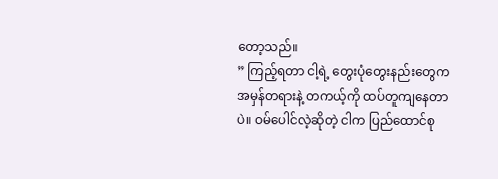တော့သည်။
” ကြည့်ရတာ ငါ့ရဲ့ တွေးပုံတွေးနည်းတွေက အမှန်တရားနဲ့ တကယ့်ကို ထပ်တူကျနေတာပဲ။ ဝမ်ပေါင်လဲ့ဆိုတဲ့ ငါက ပြည်ထောင်စု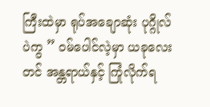ကြီးထဲမှာ ရုပ်အချောဆုံး ပုဂ္ဂိုလ်ပဲကွ ” ဝမ်ပေါင်လဲ့မှာ ယခုလေးတင် အန္တရာယ်နှင့် ကြုံလိုက်ရ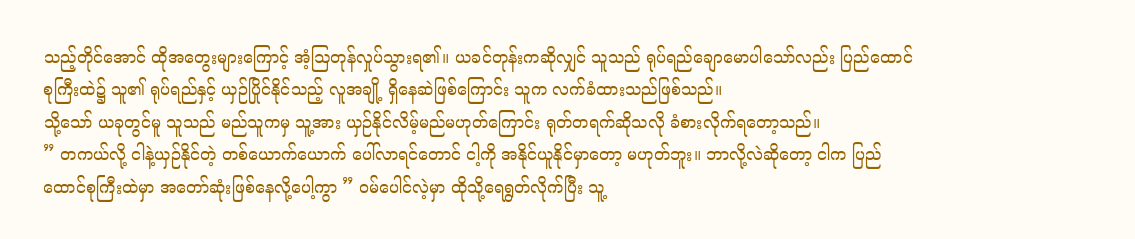သည့်တိုင်အောင် ထိုအတွေးများကြောင့် အံ့ဩတုန်လှုပ်သွားရ၏။ ယခင်တုန်းကဆိုလျှင် သူသည် ရုပ်ရည်ချောမောပါသော်လည်း ပြည်ထောင်စုကြီးထဲ၌ သူ၏ ရုပ်ရည်နှင့် ယှဉ်ပြိုင်နိုင်သည့် လူအချို့ ရှိနေဆဲဖြစ်ကြောင်း သူက လက်ခံထားသည်ဖြစ်သည်။
သို့သော် ယခုတွင်မူ သူသည် မည်သူကမှ သူ့အား ယှဉ်နိုင်လိမ့်မည်မဟုတ်ကြောင်း ရုတ်တရက်ဆိုသလို ခံစားလိုက်ရတော့သည်။
” တကယ်လို့ ငါနဲ့ယှဉ်နိုင်တဲ့ တစ်ယောက်ယောက် ပေါ်လာရင်တောင် ငါ့ကို အနိုင်ယူနိုင်မှာတော့ မဟုတ်ဘူး။ ဘာလို့လဲဆိုတော့ ငါက ပြည်ထောင်စုကြီးထဲမှာ အတော်ဆုံးဖြစ်နေလို့ပေါ့ကွာ ” ဝမ်ပေါင်လဲ့မှာ ထိုသို့ရေရွတ်လိုက်ပြီး သူ့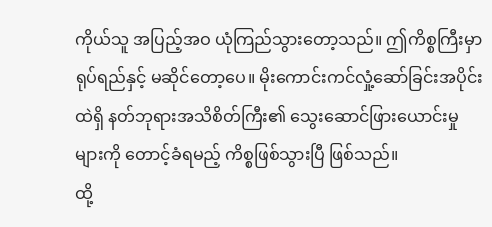ကိုယ်သူ အပြည့်အဝ ယုံကြည်သွားတော့သည်။ ဤကိစ္စကြီးမှာ ရုပ်ရည်နှင့် မဆိုင်တော့ပေ။ မိုးကောင်းကင်လှုံ့ဆော်ခြင်းအပိုင်းထဲရှိ နတ်ဘုရားအသိစိတ်ကြီး၏ သွေးဆောင်ဖြားယောင်းမှုများကို တောင့်ခံရမည့် ကိစ္စဖြစ်သွားပြီ ဖြစ်သည်။
ထို့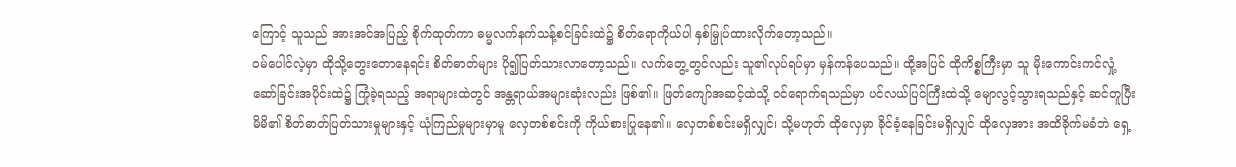ကြောင့် သူသည် အားအင်အပြည့် စိုက်ထုတ်ကာ ဓမ္မလက်နက်သန့်စင်ခြင်းထဲ၌ စိတ်ရောကိုယ်ပါ နှစ်မြှုပ်ထားလိုက်တော့သည်။
ဝမ်ပေါင်လဲ့မှာ ထိုသို့တွေးတောနေရင်း စိတ်ဓာတ်များ ပို၍ပြတ်သားလာတော့သည်။ လက်တွေ့တွင်လည်း သူ၏လုပ်ရပ်မှာ မှန်ကန်ပေသည်။ ထို့အပြင် ထိုကိစ္စကြီးမှာ သူ မိုးကောင်းကင်လှုံ့ဆော်ခြင်းအပိုင်းထဲ၌ ကြုံခဲ့ရသည့် အရာများထဲတွင် အန္တရာယ်အများဆုံးလည်း ဖြစ်၏။ ဖြတ်ကျော်အဆင့်ထဲသို့ ဝင်ရောက်ရသည်မှာ ပင်လယ်ပြင်ကြီးထဲသို့ မျောလွင့်သွားရသည်နှင့် ဆင်တူပြီး မိမိ၏ စိတ်ဓာတ်ပြတ်သားမှုများနှင့် ယုံကြည်မှုများမှာမူ လှေတစ်စင်းကို ကိုယ်စားပြုနေ၏။ လှေတစ်စင်းမရှိလျှင်၊ သို့မဟုတ် ထိုလှေမှာ ခိုင်ခံ့နေခြင်းမရှိလျှင် ထိုလှေအား အထိခိုက်မခံဘဲ ရှေ့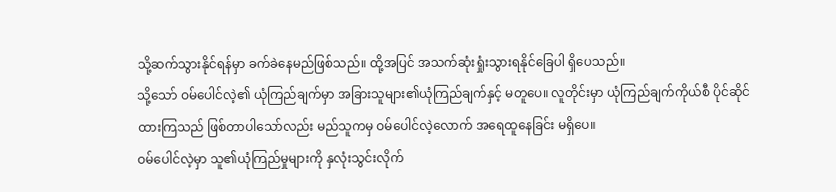သို့ဆက်သွားနိုင်ရန်မှာ ခက်ခဲနေမည်ဖြစ်သည်။ ထို့အပြင် အသက်ဆုံးရှုံးသွားရနိုင်ခြေပါ ရှိပေသည်။
သို့သော် ဝမ်ပေါင်လဲ့၏ ယုံကြည်ချက်မှာ အခြားသူများ၏ယုံကြည်ချက်နှင့် မတူပေ။ လူတိုင်းမှာ ယုံကြည်ချက်ကိုယ်စီ ပိုင်ဆိုင်ထားကြသည် ဖြစ်တာပါသော်လည်း မည်သူကမှ ဝမ်ပေါင်လဲ့လောက် အရေထူနေခြင်း မရှိပေ။
ဝမ်ပေါင်လဲ့မှာ သူ၏ယုံကြည်မှုများကို နှလုံးသွင်းလိုက်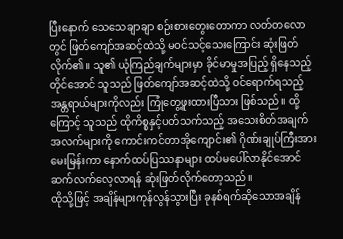ပြီးနောက် သေသေချာချာ စဉ်းစားတွေးတောကာ လတ်တလောတွင် ဖြတ်ကျော်အဆင့်ထဲသို့ မဝင်သင့်သေးကြောင်း ဆုံးဖြတ်လိုက်၏။ သူ၏ ယုံကြည်ချက်များမှာ ခိုင်မာမှုအပြည့် ရှိနေသည့်တိုင်အောင် သူသည် ဖြတ်ကျော်အဆင့်ထဲသို့ ဝင်ရောက်ရသည့် အန္တရာယ်များကိုလည်း ကြုံတွေ့ဖူးထားပြီသား ဖြစ်သည်။ ထို့ကြောင့် သူသည် ထိုကိစ္စနှင့်ပတ်သက်သည့် အသေးစိတ်အချက်အလက်များကို ကောင်းကင်တာအိုကျောင်း၏ ဂိုဏ်းချုပ်ကြီးအား မေးမြန်းကာ နောက်ထပ်ပြဿနာများ ထပ်မပေါ်လာနိုင်အောင် ဆက်လက်လေ့လာရန် ဆုံးဖြတ်လိုက်တော့သည်။
ထိုသို့ဖြင့် အချိန်များကုန်လွန်သွားပြီး ခုနစ်ရက်ဆိုသောအချိန်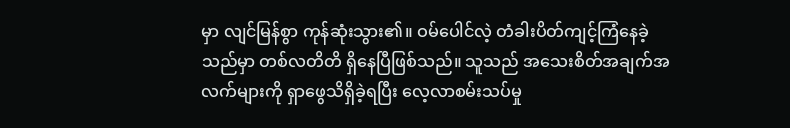မှာ လျင်မြန်စွာ ကုန်ဆုံးသွား၏။ ဝမ်ပေါင်လဲ့ တံခါးပိတ်ကျင့်ကြံနေခဲ့သည်မှာ တစ်လတိတိ ရှိနေပြီဖြစ်သည်။ သူသည် အသေးစိတ်အချက်အလက်များကို ရှာဖွေသိရှိခဲ့ရပြီး လေ့လာစမ်းသပ်မှု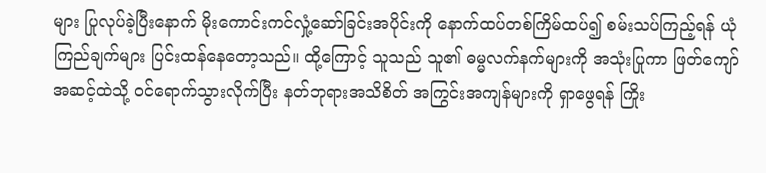များ ပြုလုပ်ခဲ့ပြီးနောက် မိုးကောင်းကင်လှုံ့ဆော်ခြင်းအပိုင်းကို နောက်ထပ်တစ်ကြိမ်ထပ်၍ စမ်းသပ်ကြည့်ရန် ယုံကြည်ချက်များ ပြင်းထန်နေတော့သည်။ ထို့ကြောင့် သူသည် သူ၏ ဓမ္မလက်နက်များကို အသုံးပြုကာ ဖြတ်ကျော်အဆင့်ထဲသို့ ဝင်ရောက်သွားလိုက်ပြီး နတ်ဘုရားအသိစိတ် အကြွင်းအကျန်များကို ရှာဖွေရန် ကြိုး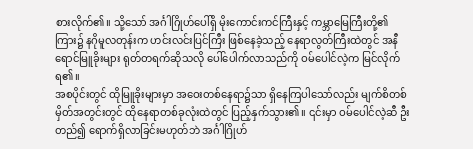စားလိုက်၏။ သို့သော် အင်္ဂါဂြိုဟ်ပေါ်ရှိ မိုးကောင်းကင်ကြီးနှင့် ကမ္ဘာမြေကြီးတို့၏ ကြား၌ နဂိုမူလတုန်းက ဟင်းလင်းပြင်ကြီး ဖြစ်နေခဲ့သည့် နေရာလွတ်ကြီးထဲတွင် အနီရောင်မြူခိုးများ ရုတ်တရက်ဆိုသလို ပေါ်ပေါက်လာသည်ကို ဝမ်ပေါင်လဲ့က မြင်လိုက်ရ၏။
အစပိုင်းတွင် ထိုမြူခိုးများမှာ အဝေးတစ်နေရာ၌သာ ရှိနေကြပါသော်လည်း မျက်စိတစ်မှိတ်အတွင်းတွင် ထိုနေရာတစ်ခုလုံးထဲတွင် ပြည့်နှက်သွား၏။ ၎င်းမှာ ဝမ်ပေါင်လဲ့ဆီ ဦးတည်၍ ရောက်ရှိလာခြင်းမဟုတ်ဘဲ အင်္ဂါဂြိုဟ်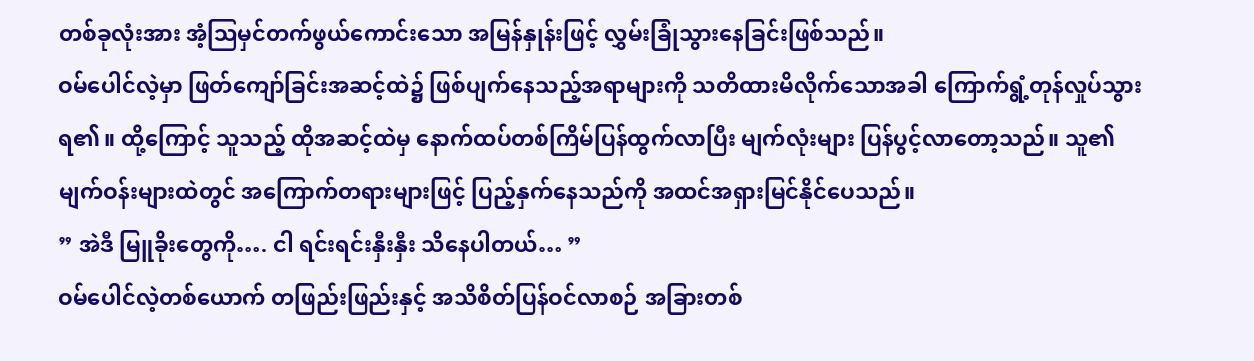တစ်ခုလုံးအား အံ့ဩမှင်တက်ဖွယ်ကောင်းသော အမြန်နှုန်းဖြင့် လွှမ်းခြုံသွားနေခြင်းဖြစ်သည်။
ဝမ်ပေါင်လဲ့မှာ ဖြတ်ကျော်ခြင်းအဆင့်ထဲ၌ ဖြစ်ပျက်နေသည့်အရာများကို သတိထားမိလိုက်သောအခါ ကြောက်ရွံ့တုန်လှုပ်သွားရ၏။ ထို့ကြောင့် သူသည့် ထိုအဆင့်ထဲမှ နောက်ထပ်တစ်ကြိမ်ပြန်ထွက်လာပြီး မျက်လုံးများ ပြန်ပွင့်လာတော့သည်။ သူ၏မျက်ဝန်းများထဲတွင် အကြောက်တရားများဖြင့် ပြည့်နှက်နေသည်ကို အထင်အရှားမြင်နိုင်ပေသည်။
” အဲဒီ မြူခိုးတွေကို…. ငါ ရင်းရင်းနှီးနှီး သိနေပါတယ်… ”
ဝမ်ပေါင်လဲ့တစ်ယောက် တဖြည်းဖြည်းနှင့် အသိစိတ်ပြန်ဝင်လာစဉ် အခြားတစ်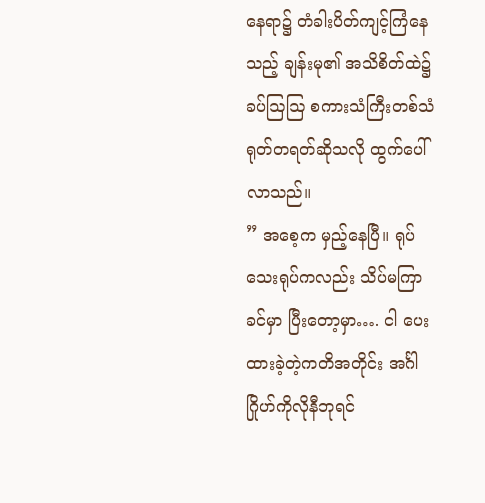နေရာ၌ တံခါးပိတ်ကျင့်ကြံနေသည့် ချန်းမု၏ အသိစိတ်ထဲ၌ ခပ်ဩဩ စကားသံကြီးတစ်သံ ရုတ်တရတ်ဆိုသလို ထွက်ပေါ်လာသည်။
” အစေ့က မှည့်နေပြီ။ ရုပ်သေးရုပ်ကလည်း သိပ်မကြာခင်မှာ ပြီးတော့မှာ…. ငါ ပေးထားခဲ့တဲ့ကတိအတိုင်း အင်္ဂါဂြိုဟ်ကိုလိုနီဘုရင်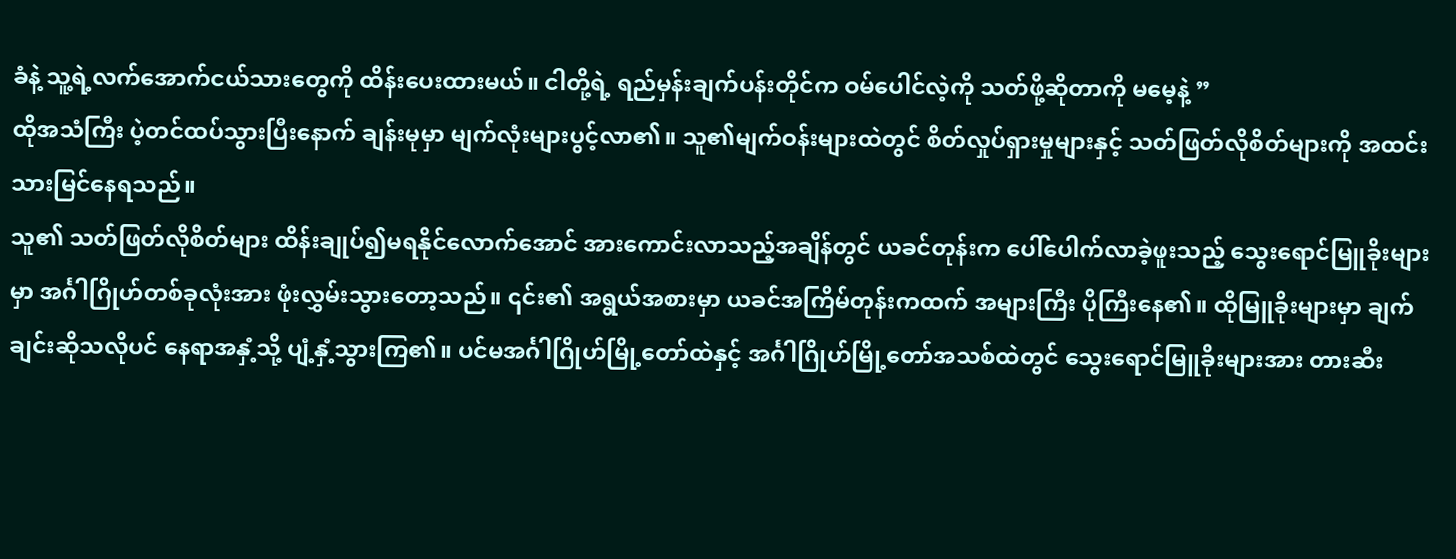ခံနဲ့ သူ့ရဲ့လက်အောက်ငယ်သားတွေကို ထိန်းပေးထားမယ်။ ငါတို့ရဲ့ ရည်မှန်းချက်ပန်းတိုင်က ဝမ်ပေါင်လဲ့ကို သတ်ဖို့ဆိုတာကို မမေ့နဲ့ ”
ထိုအသံကြီး ပဲ့တင်ထပ်သွားပြီးနောက် ချန်းမုမှာ မျက်လုံးများပွင့်လာ၏။ သူ၏မျက်ဝန်းများထဲတွင် စိတ်လှုပ်ရှားမှုများနှင့် သတ်ဖြတ်လိုစိတ်များကို အထင်းသားမြင်နေရသည်။
သူ၏ သတ်ဖြတ်လိုစိတ်များ ထိန်းချုပ်၍မရနိုင်လောက်အောင် အားကောင်းလာသည့်အချိန်တွင် ယခင်တုန်းက ပေါ်ပေါက်လာခဲ့ဖူးသည့် သွေးရောင်မြူခိုးများမှာ အင်္ဂါဂြိုဟ်တစ်ခုလုံးအား ဖုံးလွှမ်းသွားတော့သည်။ ၎င်း၏ အရွယ်အစားမှာ ယခင်အကြိမ်တုန်းကထက် အများကြီး ပိုကြီးနေ၏။ ထိုမြူခိုးများမှာ ချက်ချင်းဆိုသလိုပင် နေရာအနှံ့သို့ ပျံ့နှံ့သွားကြ၏။ ပင်မအင်္ဂါဂြိုဟ်မြို့တော်ထဲနှင့် အင်္ဂါဂြိုဟ်မြို့တော်အသစ်ထဲတွင် သွေးရောင်မြူခိုးများအား တားဆီး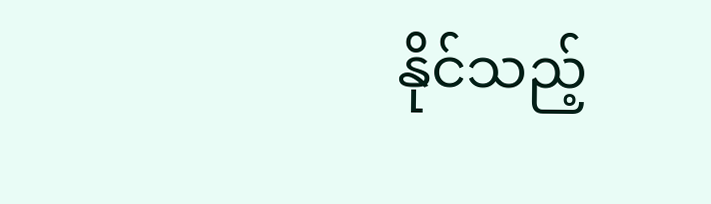နိုင်သည့်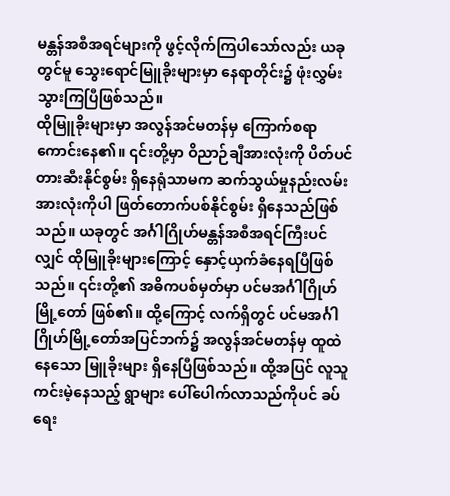မန္တန်အစီအရင်များကို ဖွင့်လိုက်ကြပါသော်လည်း ယခုတွင်မူ သွေးရောင်မြူခိုးများမှာ နေရာတိုင်း၌ ဖုံးလွှမ်းသွားကြပြီဖြစ်သည်။
ထိုမြူခိုးများမှာ အလွန်အင်မတန်မှ ကြောက်စရာကောင်းနေ၏။ ၎င်းတို့မှာ ဝိညာဉ်ချီအားလုံးကို ပိတ်ပင်တားဆီးနိုင်စွမ်း ရှိနေရုံသာမက ဆက်သွယ်မှုနည်းလမ်းအားလုံးကိုပါ ဖြတ်တောက်ပစ်နိုင်စွမ်း ရှိနေသည်ဖြစ်သည်။ ယခုတွင် အင်္ဂါဂြိုဟ်မန္တန်အစီအရင်ကြီးပင်လျှင် ထိုမြူခိုးများကြောင့် နှောင့်ယှက်ခံနေရပြီဖြစ်သည်။ ၎င်းတို့၏ အဓိကပစ်မှတ်မှာ ပင်မအင်္ဂါဂြိုဟ်မြို့တော် ဖြစ်၏။ ထို့ကြောင့် လက်ရှိတွင် ပင်မအင်္ဂါဂြိုဟ်မြို့တော်အပြင်ဘက်၌ အလွန်အင်မတန်မှ ထူထဲနေသော မြူခိုးများ ရှိနေပြီဖြစ်သည်။ ထို့အပြင် လူသူကင်းမဲ့နေသည့် ရွာများ ပေါ်ပေါက်လာသည်ကိုပင် ခပ်ရေး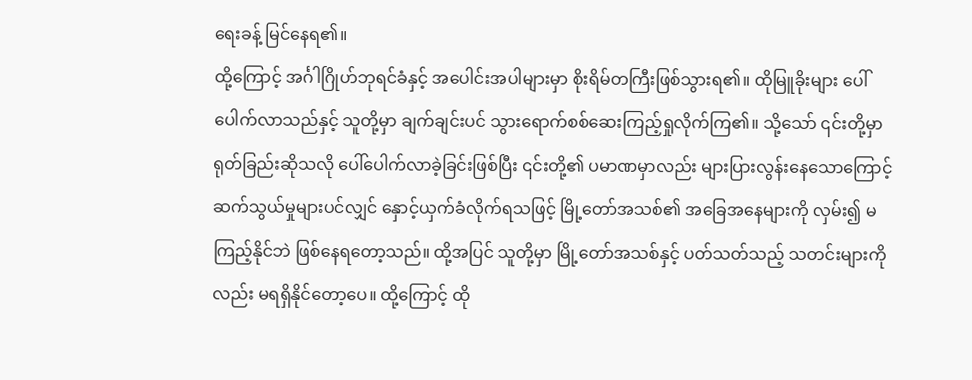ရေးခန့် မြင်နေရ၏။
ထို့ကြောင့် အင်္ဂါဂြိုဟ်ဘုရင်ခံနှင့် အပေါင်းအပါများမှာ စိုးရိမ်တကြီးဖြစ်သွားရ၏။ ထိုမြူခိုးများ ပေါ်ပေါက်လာသည်နှင့် သူတို့မှာ ချက်ချင်းပင် သွားရောက်စစ်ဆေးကြည့်ရှုလိုက်ကြ၏။ သို့သော် ၎င်းတို့မှာ ရုတ်ခြည်းဆိုသလို ပေါ်ပေါက်လာခဲ့ခြင်းဖြစ်ပြီး ၎င်းတို့၏ ပမာဏမှာလည်း များပြားလွန်းနေသောကြောင့် ဆက်သွယ်မှုများပင်လျှင် နှောင့်ယှက်ခံလိုက်ရသဖြင့် မြို့တော်အသစ်၏ အခြေအနေများကို လှမ်း၍ မကြည့်နိုင်ဘဲ ဖြစ်နေရတော့သည်။ ထို့အပြင် သူတို့မှာ မြို့တော်အသစ်နှင့် ပတ်သတ်သည့် သတင်းများကိုလည်း မရရှိနိုင်တော့ပေ။ ထို့ကြောင့် ထို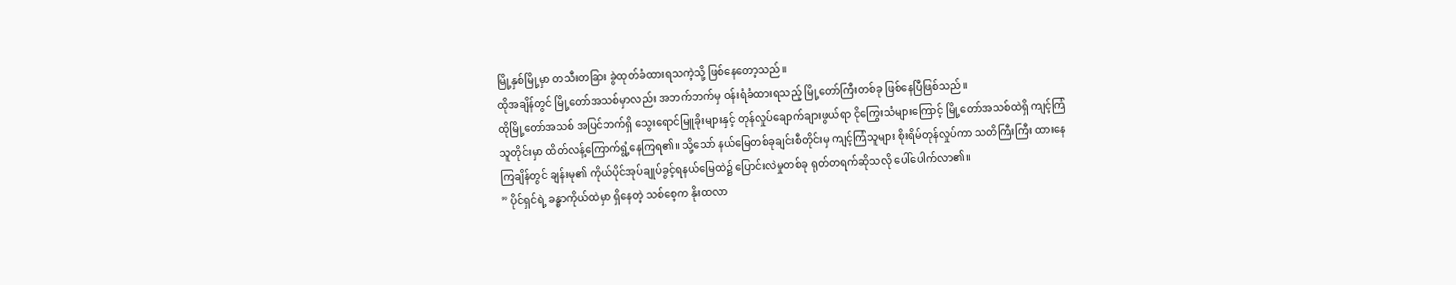မြို့နှစ်မြို့မှာ တသီးတခြား ခွဲထုတ်ခံထားရသကဲ့သို့ ဖြစ်နေတော့သည်။
ထိုအချိန်တွင် မြို့တော်အသစ်မှာလည်း အဘက်ဘက်မှ ဝန်းရံခံထားရသည့် မြို့တော်ကြီးတစ်ခု ဖြစ်နေပြီဖြစ်သည်။
ထိုမြို့တော်အသစ် အပြင်ဘက်ရှိ သွေးရောင်မြူခိုးများနှင့် တုန်လှုပ်ချောက်ချားဖွယ်ရာ ငိုကြွေးသံများကြောင့် မြို့တော်အသစ်ထဲရှိ ကျင့်ကြံသူတိုင်းမှာ ထိတ်လန့်ကြောက်ရွံ့နေကြရ၏။ သို့သော် နယ်မြေတစ်ခုချင်းစီတိုင်းမှ ကျင့်ကြံသူများ စိုးရိမ်တုန်လှုပ်ကာ သတိကြီးကြီး ထားနေကြချိန်တွင် ချန်းမု၏ ကိုယ်ပိုင်အုပ်ချုပ်ခွင့်ရနယ်မြေထဲ၌ ပြောင်းလဲမှုတစ်ခု ရုတ်တရက်ဆိုသလို ပေါ်ပေါက်လာ၏။
” ပိုင်ရှင်ရဲ့ ခန္ဓာကိုယ်ထဲမှာ ရှိနေတဲ့ သစ်စေ့က နိုးထလာ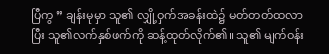ပြီကွ ” ချန်းမုမှာ သူ၏ လျှို့ဝှက်အခန်းထဲ၌ မတ်တတ်ထလာပြီး သူ၏လက်နှစ်ဖက်ကို ဆန့်ထုတ်လိုက်၏။ သူ၏ မျက်ဝန်း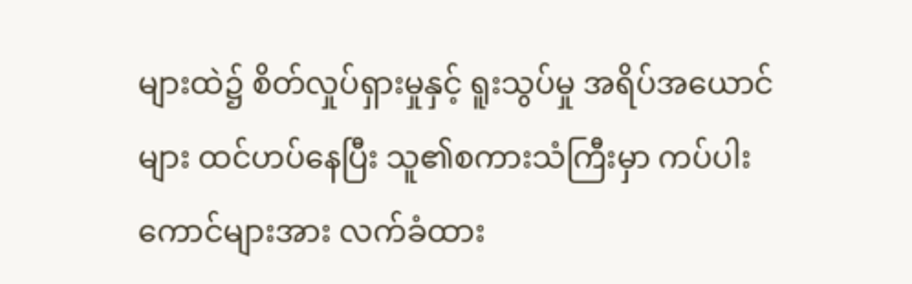များထဲ၌ စိတ်လှုပ်ရှားမှုနှင့် ရူးသွပ်မှု အရိပ်အယောင်များ ထင်ဟပ်နေပြီး သူ၏စကားသံကြီးမှာ ကပ်ပါးကောင်များအား လက်ခံထား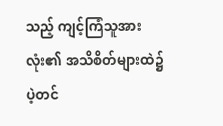သည့် ကျင့်ကြံသူအားလုံး၏ အသိစိတ်များထဲ၌ ပဲ့တင်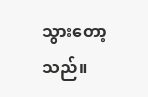သွားတော့သည်။